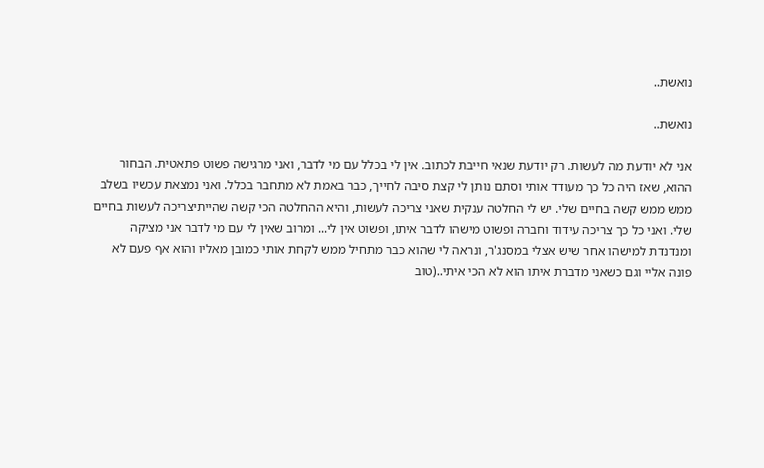נואשת..

נואשת..

אני לא יודעת מה לעשות. רק יודעת שנאי חייבת לכתוב. אין לי בכלל עם מי לדבר, ואני מרגישה פשוט פתאטית. הבחור ההוא, שאז היה כל כך מעודד אותי וסתם נותן לי קצת סיבה לחייך, כבר באמת לא מתחבר בכלל. ואני נמצאת עכשיו בשלב ממש ממש קשה בחיים שלי. יש לי החלטה ענקית שאני צריכה לעשות, והיא ההחלטה הכי קשה שהייתיצריכה לעשות בחיים שלי. ואני כל כך צריכה עידוד וחברה ופשוט מישהו לדבר איתו, ופשוט אין לי... ומרוב שאין לי עם מי לדבר אני מציקה ומנדנדת למישהו אחר שיש אצלי במסנג'ר, ונראה לי שהוא כבר מתחיל ממש לקחת אותי כמובן מאליו והוא אף פעם לא פונה אליי וגם כשאני מדברת איתו הוא לא הכי איתי..(טוב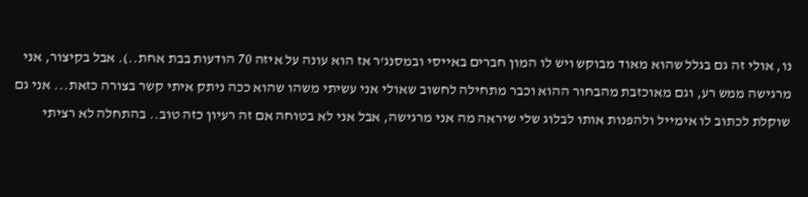נו, אולי זה גם בגלל שהוא מאוד מבוקש ויש לו המון חברים באייסי ובמסנג'ר אז הוא עונה על איזה 70 הודעות בבת אחת..). אבל בקיצור, אני מרגישה ממש רע, וגם מאוכזבת מהבחור ההוא וכבר מתחילה לחשוב שאולי אני עשיתי משהו שהוא ככה ניתק איתי קשר בצורה כזאת... אני גם שוקלת לכתוב לו אימייל ולהפנות אותו לבלוג שלי שיראה מה אני מרגישה, אבל אני לא בטוחה אם זה רעיון כזה טוב.. בהתחלה לא רציתי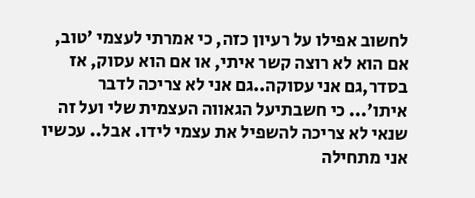לחשוב אפילו על רעיון כזה, כי אמרתי לעצמי 'טוב, אם הוא לא רוצה קשר איתי, או אם הוא עסוק, אז בסדר,גם אני עסוקה..גם אני לא צריכה לדבר איתו'... כי חשבתיעל הגאווה העצמית שלי ועל זה שנאי לא צריכה להשפיל את עצמי לידו. אבל.. עכשיו אני מתחילה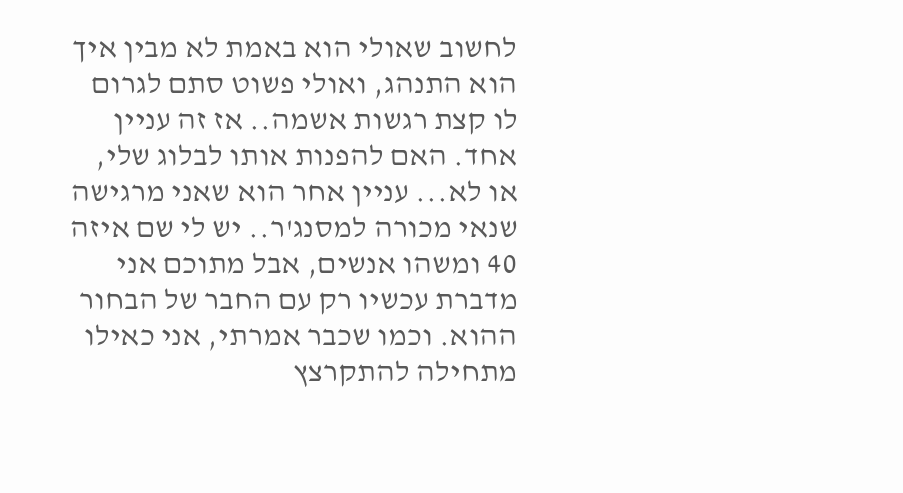לחשוב שאולי הוא באמת לא מבין איך הוא התנהג, ואולי פשוט סתם לגרום לו קצת רגשות אשמה.. אז זה עניין אחד. האם להפנות אותו לבלוג שלי, או לא... עניין אחר הוא שאני מרגישה שנאי מכורה למסנג'ר.. יש לי שם איזה 40 ומשהו אנשים, אבל מתוכם אני מדברת עכשיו רק עם החבר של הבחור ההוא. וכמו שכבר אמרתי, אני כאילו מתחילה להתקרצץ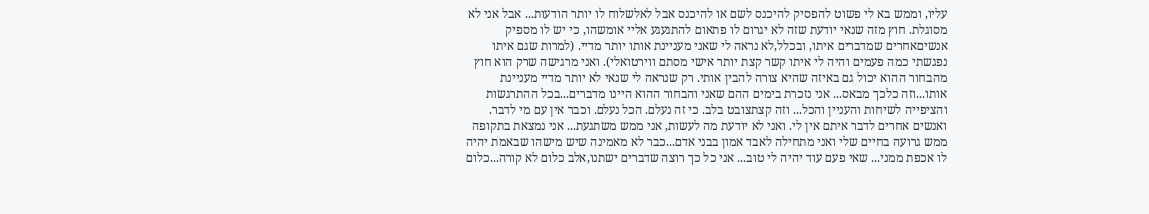עליו, וממש בא לי פשוט להפסיק להיכנס לשם או להיכנס אבל לאלשלוח לו יותר הודעות... אבל אני לא מסוגלת. חוץ מזה שנאי יודעת שזה לא יגרום לו פתאום להתגעגע אליי אומשהו, כי יש לו מספיק אנשיםאחרים שמדברים איתו, ובכלל,לא נראה לי שאני מעניינת אותו יותר מדיי. (למרות שגם איתו נפגשתי כמה פעמים והיה לי איתו קשר קצת יותר אישי מסתם ווירטואלי). ואני מרגישה שרק הוא חוץ מהבחור ההוא יכול גם באיזה שהיא צורה להבין אותי. רק שנראה לי שנאי לא יותר מדיי מעניינת אותו...וזה כלכך מבאס... אני נזכרת בימים ההם שאני והבחור ההוא היינו מדברים...בכל ההתרגשות והציפייה לשיחות והעניין והכל... וזה קצתצובט בלב. כי זה נעלם. הכל נעלם. וכבר אין עם מי לדבר. ואנשים אחרים לדבר איתם אין לי. ואני לא יודעת מה לעשות, אני ממש משתגעת... אני נמצאת בתקופה ממש גרועה בחיים שלי ואני מתחילה לאבד אמון בבני אדם...כבר לא מאמינה שיש מישהו שבאמת יהיה לו אכפת ממני... שאי פעם עוד יהיה לי טוב... אני כל כך רוצה שדברים ישתנו,אלב כלום לא קורה...כלום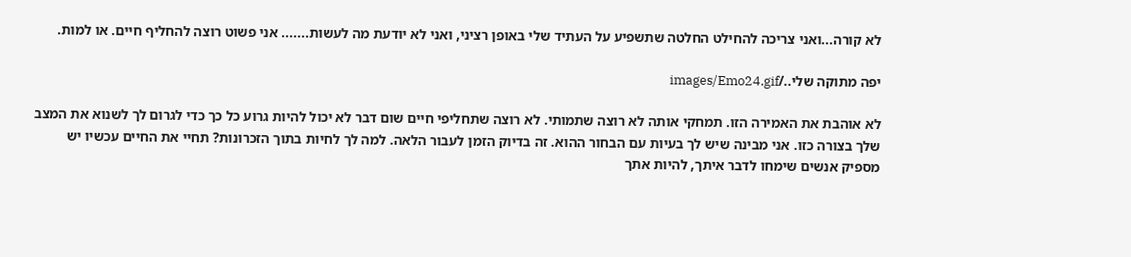לא קורה...ואני צריכה להחילט החלטה שתשפיע על העתיד שלי באופן רציני, ואני לא יודעת מה לעשות....... אני פשוט רוצה להחליף חיים. או למות.

יפה מתוקה שלי../images/Emo24.gif

לא אוהבת את האמירה הזו. תמחקי אותה לא רוצה שתמותי. לא רוצה שתחליפי חיים שום דבר לא יכול להיות גרוע כל כך כדי לגרום לך לשנוא את המצב שלך בצורה כזו. אני מבינה שיש לך בעיות עם הבחור ההוא. זה בדיוק הזמן לעבור הלאה. למה לך לחיות בתוך הזכרונות? תחיי את החיים עכשיו יש מספיק אנשים שימחו לדבר איתך, להיות אתך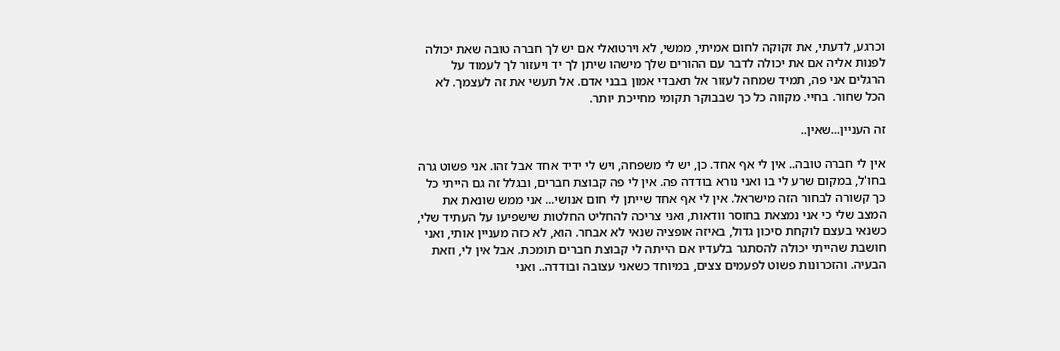וכרגע, לדעתי, את זקוקה לחום אמיתי, ממשי, לא וירטואלי אם יש לך חברה טובה שאת יכולה לפנות אליה אם את יכולה לדבר עם ההורים שלך מישהו שיתן לך יד ויעזור לך לעמוד על הרגלים אני פה, תמיד שמחה לעזור אל תאבדי אמון בבני אדם. אל תעשי את זה לעצמך. לא הכל שחור. בחיי. מקווה כל כך שבבוקר תקומי מחייכת יותר.

זה העניין...שאין..

אין לי חברה טובה.. אין לי אף אחד. כן, יש לי משפחה, ויש לי ידיד אחד אבל זהו. אני פשוט גרה בחו'ל, במקום שרע לי בו ואני נורא בודדה פה. אין לי פה קבוצת חברים, ובגלל זה גם הייתי כל כך קשורה לבחור הזה מישראל. אין לי אף אחד שייתן לי חום אנושי... אני ממש שונאת את המצב שלי כי אני נמצאת בחוסר וודאות, ואני צריכה להחליט החלטות שישפיעו על העתיד שלי, כשנאי בעצם לוקחת סיכון גדול, באיזה אופציה שנאי לא אבחר. הוא, לא כזה מעניין אותי, ואני חושבת שהייתי יכולה להסתגר בלעדיו אם הייתה לי קבוצת חברים תומכת. אבל אין לי, וזאת הבעיה. והזכרונות פשוט לפעמים צצים, במיוחד כשאני עצובה ובודדה.. ואני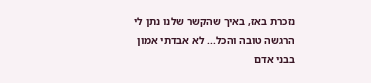נזכרת באז, באיך שהקשר שלנו נתן לי הרגשה טובה והכל... לא אבדתי אמון בבני אדם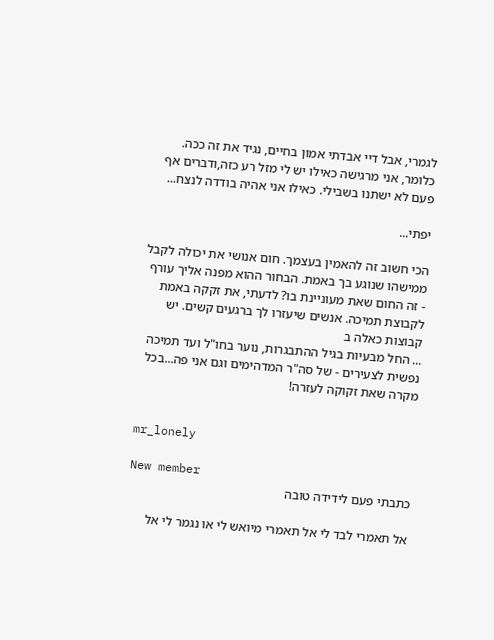לגמרי, אבל דיי אבדתי אמון בחיים, נגיד את זה ככה. כלומר, אני מרגישה כאילו יש לי מזל רע כזה,ודברים אף פעם לא ישתנו בשבילי. כאילו אני אהיה בודדה לנצח...

יפתי...

הכי חשוב זה להאמין בעצמך. חום אנושי את יכולה לקבל ממישהו שנוגע בך באמת. הבחור ההוא מפנה אליך עורף - זה החום שאת מעוניינת בו? לדעתי, את זקקה באמת לקבוצת תמיכה. אנשים שיעזרו לך ברגעים קשים. יש קבוצות כאלה ב
... החל מבעיות בגיל ההתבגרות, נוער בחו"ל ועד תמיכה נפשית לצעירים - של סה"ר המדהימים וגם אני פה...בכל מקרה שאת זקוקה לעזרה!


mr_lonely

New member
כתבתי פעם לידידה טובה

אל תאמרי לבד לי אל תאמרי מיואש לי או נגמר לי אל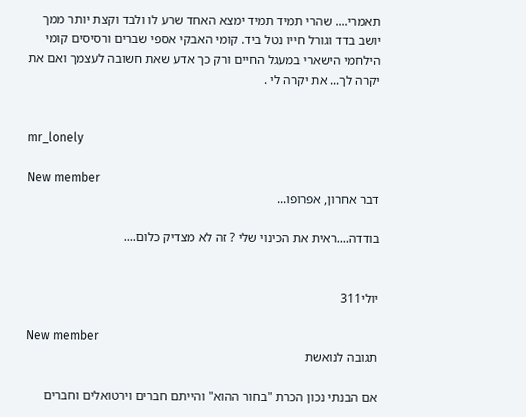תאמרי.... שהרי תמיד תמיד ימצא האחד שרע לו ולבד וקצת יותר ממך יושב בדד וגורל חייו נטל ביד. קומי האבקי אספי שברים ורסיסים קומי הילחמי הישארי במעגל החיים ורק כך אדע שאת חשובה לעצמך ואם את יקרה לך... את יקרה לי .


mr_lonely

New member
דבר אחרון, אפרופו...

בודדה....ראית את הכינוי שלי ? זה לא מצדיק כלום....


יולי311

New member
תגובה לנואשת

אם הבנתי נכון הכרת "בחור ההוא" והייתם חברים וירטואלים וחברים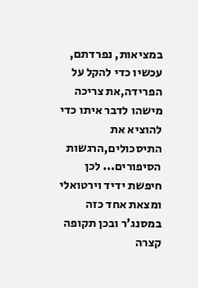במציאות, נפרדתם, עכשיו כדי להקל על הפרידה,את צריכה מישהו לדבר איתו כדי להוציא את התיסכולים,הרגשות הסיפורים... לכן חיפשת ידיד וירטואלי ומצאת אחד כזה במסנג'ר ובכן תקופה קצרה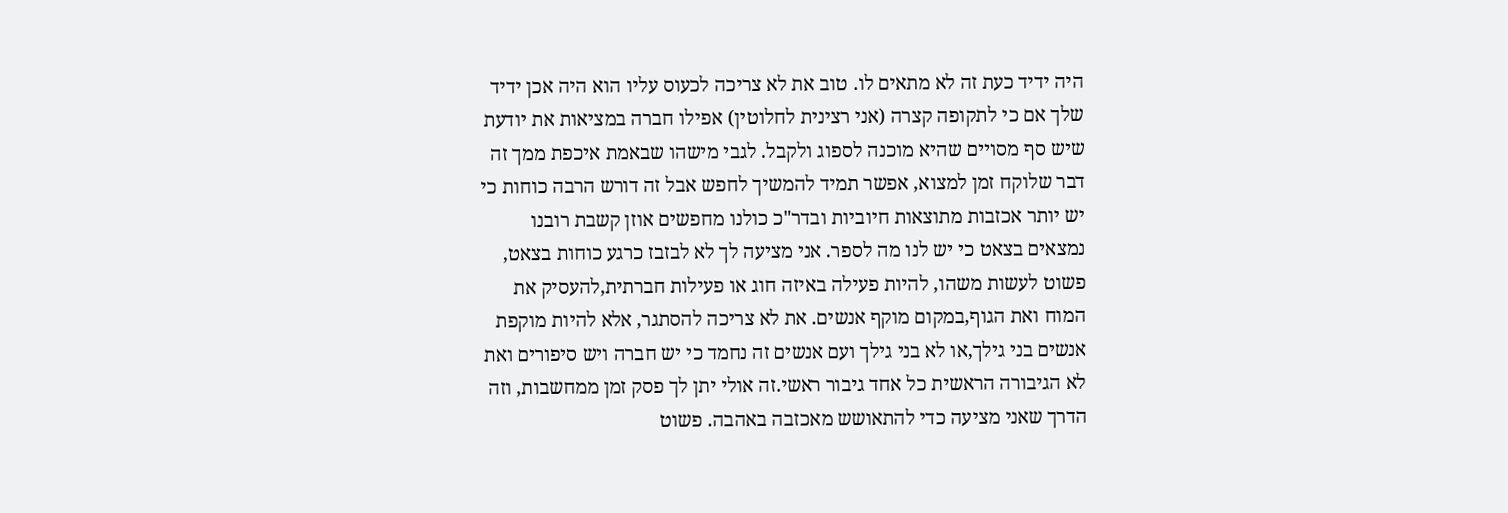היה ידיד כעת זה לא מתאים לו. טוב את לא צריכה לכעוס עליו הוא היה אכן ידיד שלך אם כי לתקופה קצרה (אני רצינית לחלוטין) אפילו חברה במציאות את יודעת שיש סף מסויים שהיא מוכנה לספוג ולקבל. לגבי מישהו שבאמת איכפת ממך זה דבר שלוקח זמן למצוא, אפשר תמיד להמשיך לחפש אבל זה דורש הרבה כוחות כי יש יותר אכזבות מתוצאות חיוביות ובדר"כ כולנו מחפשים אוזן קשבת רובנו נמצאים בצאט כי יש לנו מה לספר. אני מציעה לך לא לבזבז כרגע כוחות בצאט, פשוט לעשות משהו, להיות פעילה באיזה חוג או פעילות חברתית,להעסיק את המוח ואת הגוף,במקום מוקף אנשים. את לא צריכה להסתגר, אלא להיות מוקפת אנשים בני גילך,או לא בני גילך ועם אנשים זה נחמד כי יש חברה ויש סיפורים ואת לא הגיבורה הראשית כל אחד גיבור ראשי.זה אולי יתן לך פסק זמן ממחשבות, וזה הדרך שאני מציעה כדי להתאושש מאכזבה באהבה. פשוט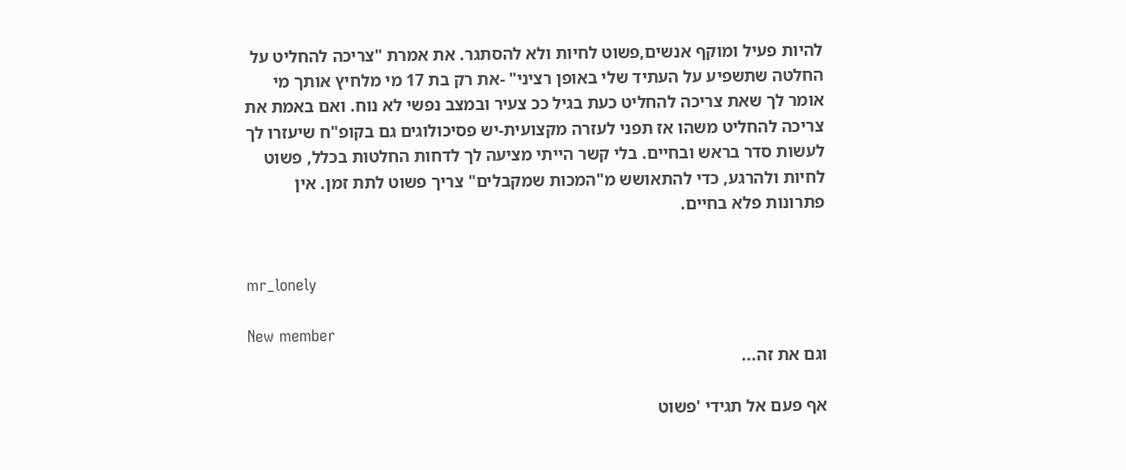להיות פעיל ומוקף אנשים,פשוט לחיות ולא להסתגר. את אמרת "צריכה להחליט על החלטה שתשפיע על העתיד שלי באופן רציני" -את רק בת 17 מי מלחיץ אותך מי אומר לך שאת צריכה להחליט כעת בגיל ככ צעיר ובמצב נפשי לא נוח. ואם באמת את צריכה להחליט משהו אז תפני לעזרה מקצועית-יש פסיכולוגים גם בקופ"ח שיעזרו לך לעשות סדר בראש ובחיים. בלי קשר הייתי מציעה לך לדחות החלטות בכלל, פשוט לחיות ולהרגע, כדי להתאושש מ"המכות שמקבלים" צריך פשוט לתת זמן. אין פתרונות פלא בחיים.


mr_lonely

New member
וגם את זה...

אף פעם אל תגידי 'פשוט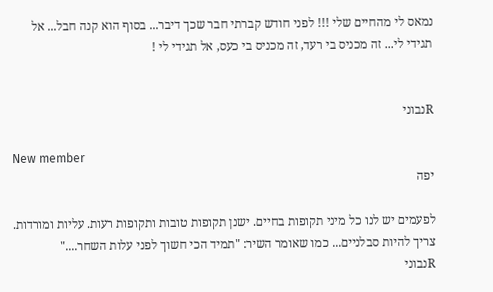נמאס לי מהחיים שלי !!! לפני חודש קברתי חבר שכך דיבר... בסוף הוא קנה חבל... אל תגידי לי... זה מכניס בי רעד, זה מכניס בי כעס, אל תגידי לי !


Rנבוני

New member
יפה

לפעמים יש לנו כל מיני תקופות בחיים. ישנן תקופות טובות ותקופות רעות. עליות ומורדות. צריך להיות סבלניים... כמו שאומר השיר: "תמיד הכי חשוך לפני עלות השחר...."
Rנבוני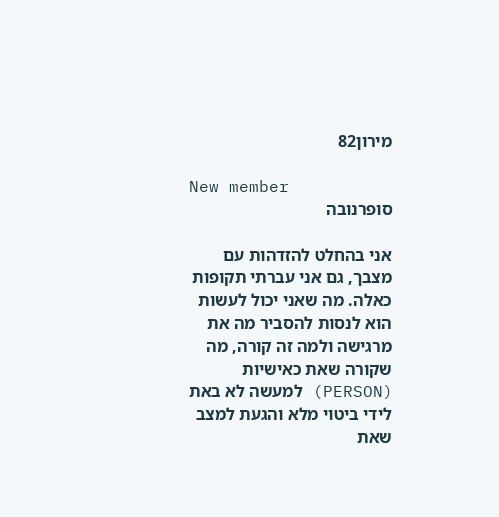מירון82

New member
סופרנובה

אני בהחלט להזדהות עם מצבך, גם אני עברתי תקופות כאלה. מה שאני יכול לעשות הוא לנסות להסביר מה את מרגישה ולמה זה קורה, מה שקורה שאת כאישיות (PERSON) למעשה לא באת לידי ביטוי מלא והגעת למצב שאת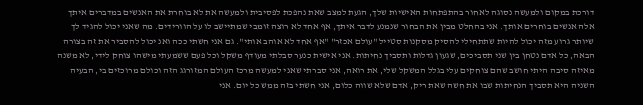דורכת במקום ולמעשה נסוגה לאחור בהתפתחות האישיות שלך, הגעת למצב שאת נהפכת לפסיבית ולמעשה את לא בוחרת את האנשים במדברים איתך אלה אנשים בוחרים אותך. אני בהחלט מבין את הבחור שנמנע לדבר איתך, אף אחד לא רוצה זומבי שמתיישב לו על הוורידים. מה שאני יכול להגיד לך שיותר גרוע מזה יכול להיות שתתחילי להסיק מסקנות סטייל "עולם אכזר" "אף אחד לא אוהב אותי". גם אני חשתי ככה ואנ יכול להסביר את זה בצורה הבאה, כל אדם נטחן בין שני תסביכים, שגעון גדלות ותסביך נחיתות. אני אישית כנער סבלתי מעודף משקל וכל פעם ששמעתי מישהו צוחק לידי, לא משנה מאיזה סיבה היתי חושב שהם צוחקים עלי בגלל המשקל שלי, את רואה, אני סברתי שאני למעשה מרכז העולם המזורגג הזה וכולם מרוכזים בי, הבעיה השניה היא תסביך הנחיתות שבו את חשה שאת ריק, אדם שלא שווה כלום, אני חשתי בזה ממש כל יום. אני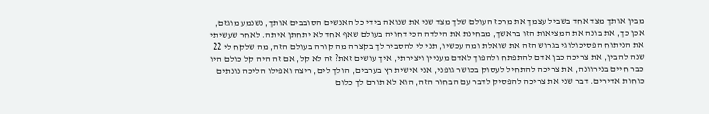מבין אותך מצד אחד בשביל עצמך את מרכז העולם שלך מצד שני את שנואה בידי כל האנשים הסובבים אותך, נשנמע מוגזם, אכן כך, את בונה את המציאות הזו בראשך, מבחינת את הילדה הכי דחויה בעולם שאף אחד לא יתחתן איתה. לאחר שעשיתי את הניתוח הפסיכולוגי בגרוש הזה את שואלת ומה עכשיו, תני לי להסביר לך בקצרה מה קורה בעולם הזה, מה שלקח לי 22 שנה להבין, את צריכה כבן אדם להתפתח ולהפוך לאדם מעניין ויצירתי, איך עושים זאת? זה לא קל, אם זה היה קל כולם היו כבר חיים בנירוונה, את צריכה להתחיל לעסוק בכושר גופני, אני אישית רץ בערבים, הולך לים, ריצה ואפילו הליכה נונתים כוחות אדירים. דבר שני את צריכה להפסיק לדבר עם הבחור הזה, הוא לא תורם לך כלום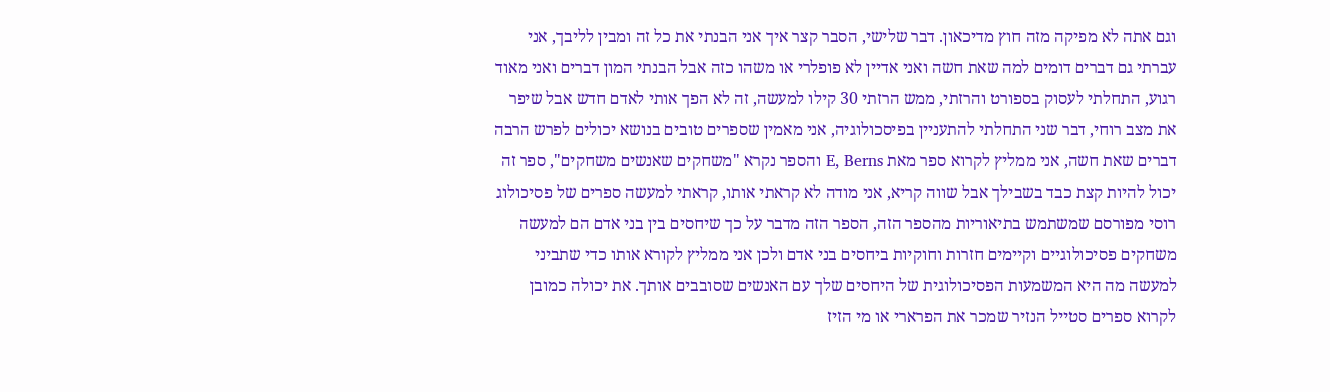וגם אתה לא מפיקה מזה חוץ מדיכאון. דבר שלישי, הסבר קצר איך אני הבנתי את כל זה ומבין לליבך, אני עברתי גם דברים דומים למה שאת חשה ואני אדיין לא פופלרי או משהו כזה אבל הבנתי המון דברים ואני מאוד רגוע, התחלתי לעסוק בספורט והרזתי, ממש הרזתי 30 קילו למעשה, זה לא הפך אותי לאדם חדש אבל שיפר את מצב רוחי, דבר שני התחלתי להתעניין בפיסכולוגיה, אני מאמין שספרים טובים בנושא יכולים לפרש הרבה דברים שאת חשה, אני ממליץ לקרוא ספר מאת E, Berns והספר נקרא "משחקים שאנשים משחקים", ספר זה יכול להיות קצת כבד בשבילך אבל שווה קריא, אני מודה לא קראתי אותו, קראתי למעשה ספרים של פסיכולוג רוסי מפורסם שמשתמש בתיאוריות מהספר הזה, הספר הזה מדבר על כך שיחסים בין בני אדם הם למעשה משחקים פסיכולוגיים וקיימים חזרות וחוקיות ביחסים בני אדם ולכן אני ממליץ לקורא אותו כדי שתביני למעשה מה היא המשמעות הפסיכולוגית של היחסים שלך עם האנשים שסובבים אותך. את יכולה כמובן לקרוא ספרים סטייל הנזיר שמכר את הפרארי או מי הזיז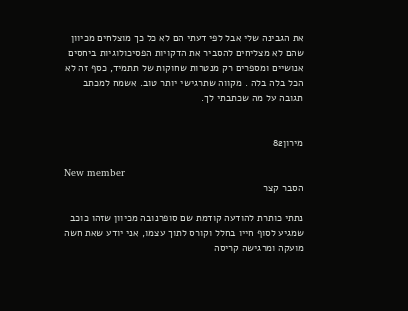את הגבינה שלי אבל לפי דעתי הם לא כל כך מוצלחים מכיוון שהם לא מצליחים להסביר את הדקויות הפסיכולוגיות ביחסים אנושיים ומספרים רק מנטרות שחוקות של תתמיד, כסף זה לא הכל בלה בלה . מקווה שתרגישי יותר טוב. אשמח למכתב תגובה על מה שכתבתי לך.


מירון82

New member
הסבר קצר

נתתי כותרת להודעה קודמת שם סופרנובה מכיוון שזהו כוכב שמגיע לסוף חייו בחלל וקורס לתוך עצמו, אני יודע שאת חשה מועקה ומרגישה קריסה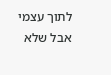לתוך עצמי אבל שלא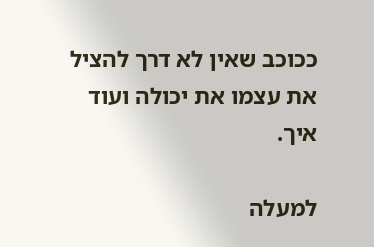ככוכב שאין לא דרך להציל את עצמו את יכולה ועוד איך.

למעלה